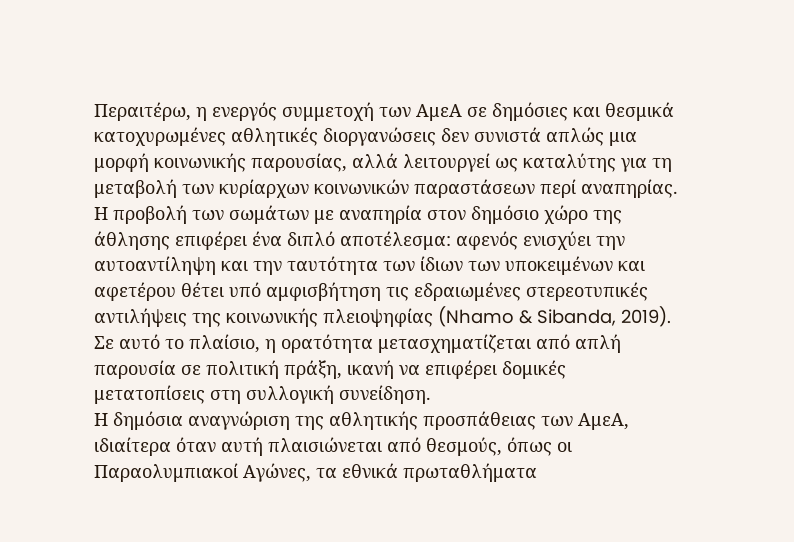Περαιτέρω, η ενεργός συμμετοχή των ΑμεΑ σε δημόσιες και θεσμικά κατοχυρωμένες αθλητικές διοργανώσεις δεν συνιστά απλώς μια μορφή κοινωνικής παρουσίας, αλλά λειτουργεί ως καταλύτης για τη μεταβολή των κυρίαρχων κοινωνικών παραστάσεων περί αναπηρίας. Η προβολή των σωμάτων με αναπηρία στον δημόσιο χώρο της άθλησης επιφέρει ένα διπλό αποτέλεσμα: αφενός ενισχύει την αυτοαντίληψη και την ταυτότητα των ίδιων των υποκειμένων και αφετέρου θέτει υπό αμφισβήτηση τις εδραιωμένες στερεοτυπικές αντιλήψεις της κοινωνικής πλειοψηφίας (Nhamo & Sibanda, 2019). Σε αυτό το πλαίσιο, η ορατότητα μετασχηματίζεται από απλή παρουσία σε πολιτική πράξη, ικανή να επιφέρει δομικές μετατοπίσεις στη συλλογική συνείδηση.
Η δημόσια αναγνώριση της αθλητικής προσπάθειας των ΑμεΑ, ιδιαίτερα όταν αυτή πλαισιώνεται από θεσμούς, όπως οι Παραολυμπιακοί Αγώνες, τα εθνικά πρωταθλήματα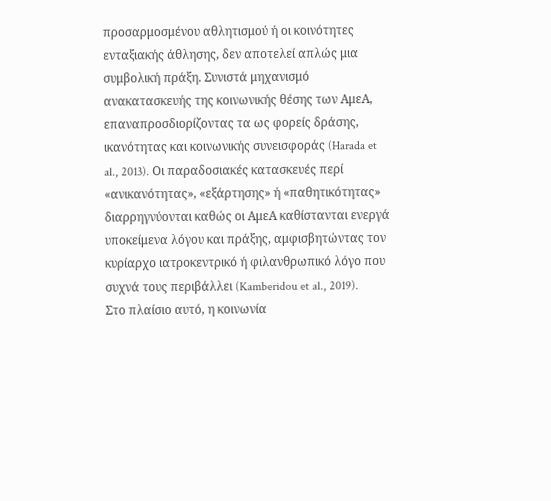προσαρμοσμένου αθλητισμού ή οι κοινότητες ενταξιακής άθλησης, δεν αποτελεί απλώς μια συμβολική πράξη. Συνιστά μηχανισμό ανακατασκευής της κοινωνικής θέσης των ΑμεΑ, επαναπροσδιορίζοντας τα ως φορείς δράσης, ικανότητας και κοινωνικής συνεισφοράς (Harada et al., 2013). Οι παραδοσιακές κατασκευές περί «ανικανότητας», «εξάρτησης» ή «παθητικότητας» διαρρηγνύονται καθώς οι ΑμεΑ καθίστανται ενεργά υποκείμενα λόγου και πράξης, αμφισβητώντας τον κυρίαρχο ιατροκεντρικό ή φιλανθρωπικό λόγο που συχνά τους περιβάλλει (Kamberidou et al., 2019).
Στο πλαίσιο αυτό, η κοινωνία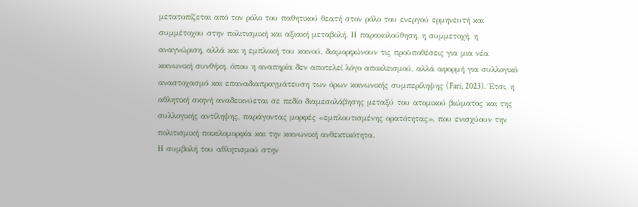μετατοπίζεται από τον ρόλο του παθητικού θεατή στον ρόλο του ενεργού ερμηνευτή και συμμέτοχου στην πολιτισμική και αξιακή μεταβολή. Η παρακολούθηση, η συμμετοχή, η αναγνώριση, αλλά και η εμπλοκή του κοινού, διαμορφώνουν τις προϋποθέσεις για μια νέα κοινωνική συνθήκη, όπου η αναπηρία δεν αποτελεί λόγο αποκλεισμού, αλλά αφορμή για συλλογικό αναστοχασμό και επαναδιαπραγμάτευση των όρων κοινωνικής συμπερίληψης (Fari, 2023). Έτσι, η αθλητική σκηνή αναδεικνύεται σε πεδίο διαμεσολάβησης μεταξύ του ατομικού βιώματος και της συλλογικής αντίληψης, παράγοντας μορφές «εμπλουτισμένης ορατότητας», που ενισχύουν την πολιτισμική ποικιλομορφία και την κοινωνική ανθεκτικότητα.
Η συμβολή του αθλητισμού στην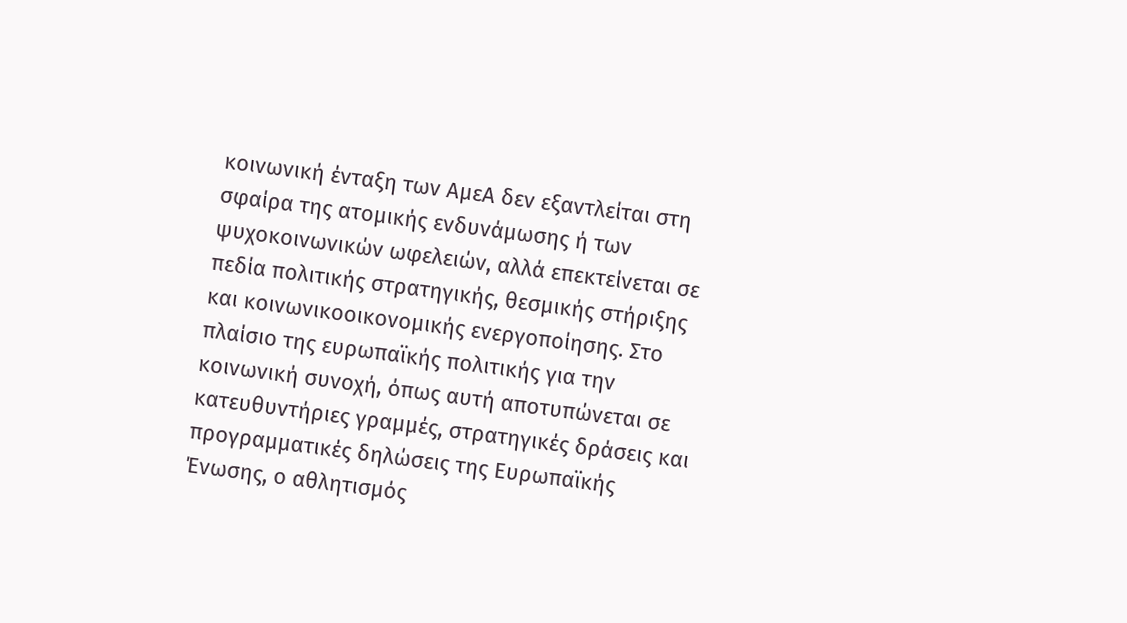κοινωνική ένταξη των ΑμεΑ δεν εξαντλείται στη σφαίρα της ατομικής ενδυνάμωσης ή των ψυχοκοινωνικών ωφελειών, αλλά επεκτείνεται σε πεδία πολιτικής στρατηγικής, θεσμικής στήριξης και κοινωνικοοικονομικής ενεργοποίησης. Στο πλαίσιο της ευρωπαϊκής πολιτικής για την κοινωνική συνοχή, όπως αυτή αποτυπώνεται σε κατευθυντήριες γραμμές, στρατηγικές δράσεις και προγραμματικές δηλώσεις της Ευρωπαϊκής Ένωσης, ο αθλητισμός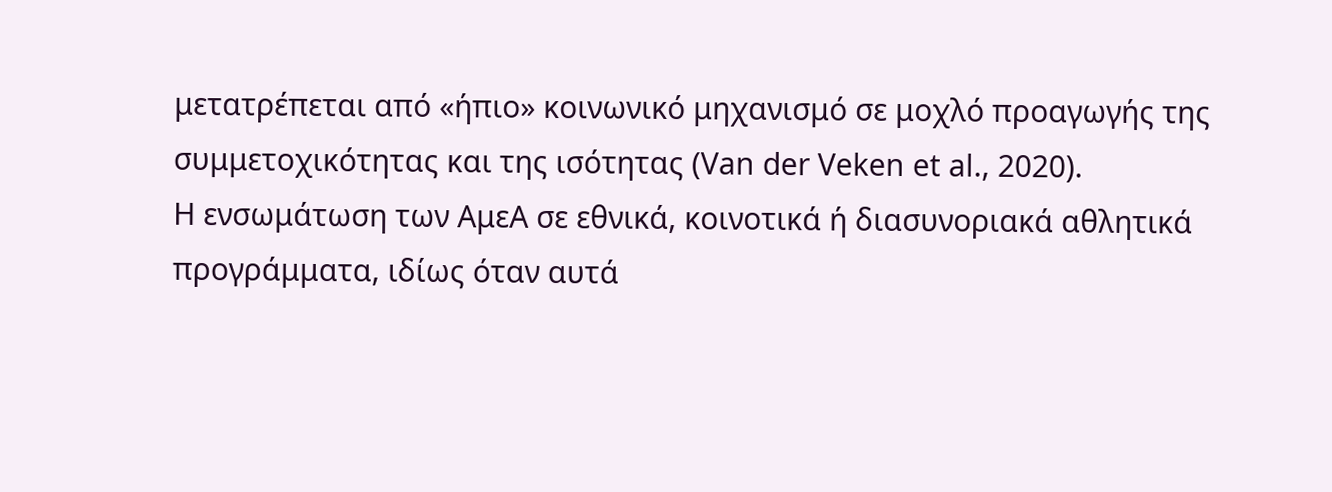μετατρέπεται από «ήπιο» κοινωνικό μηχανισμό σε μοχλό προαγωγής της συμμετοχικότητας και της ισότητας (Van der Veken et al., 2020).
Η ενσωμάτωση των ΑμεΑ σε εθνικά, κοινοτικά ή διασυνοριακά αθλητικά προγράμματα, ιδίως όταν αυτά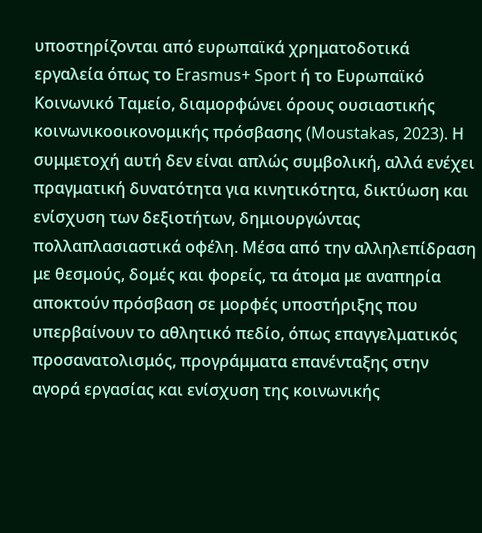υποστηρίζονται από ευρωπαϊκά χρηματοδοτικά εργαλεία όπως το Erasmus+ Sport ή το Ευρωπαϊκό Κοινωνικό Ταμείο, διαμορφώνει όρους ουσιαστικής κοινωνικοοικονομικής πρόσβασης (Moustakas, 2023). Η συμμετοχή αυτή δεν είναι απλώς συμβολική, αλλά ενέχει πραγματική δυνατότητα για κινητικότητα, δικτύωση και ενίσχυση των δεξιοτήτων, δημιουργώντας πολλαπλασιαστικά οφέλη. Μέσα από την αλληλεπίδραση με θεσμούς, δομές και φορείς, τα άτομα με αναπηρία αποκτούν πρόσβαση σε μορφές υποστήριξης που υπερβαίνουν το αθλητικό πεδίο, όπως επαγγελματικός προσανατολισμός, προγράμματα επανένταξης στην αγορά εργασίας και ενίσχυση της κοινωνικής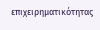επιχειρηματικότητας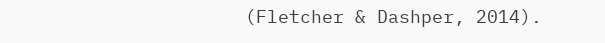(Fletcher & Dashper, 2014).